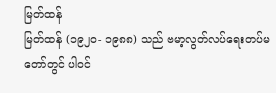မြတ်ထန်
မြတ်ထန် (၁၉၂ဝ- ၁၉၈၈) သည် ဗမာ့လွတ်လပ်ရေးတပ်မတော်တွင် ပါဝင်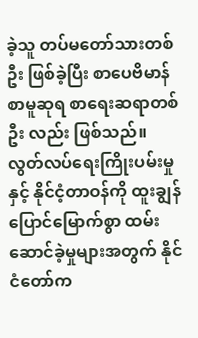ခဲ့သူ တပ်မတော်သားတစ်ဦး ဖြစ်ခဲ့ပြီး စာပေဗိမာန် စာမူဆုရ စာရေးဆရာတစ်ဦး လည်း ဖြစ်သည်။ လွတ်လပ်ရေးကြိုးပမ်းမှု နှင့် နိုင်ငံ့တာဝန်ကို ထူးချွန်ပြောင်မြောက်စွာ ထမ်းဆောင်ခဲ့မှုများအတွက် နိုင်ငံတော်က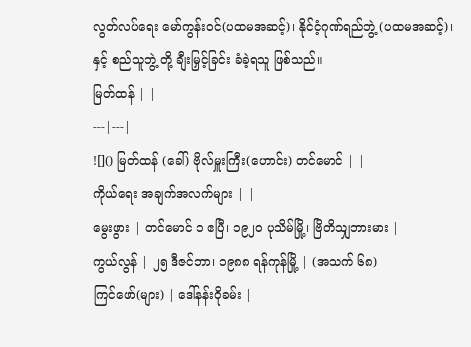လွတ်လပ်ရေး မော်ကွန်းဝင်(ပထမအဆင့်)၊ နိုင်ငံ့ဂုဏ်ရည်ဘွဲ့ (ပထမအဆင့်)၊ နှင့် စည်သူဘွဲ့ တို့ ချီးမြှင့်ခြင်း ခံခဲ့ရသူ ဖြစ်သည်။
မြတ်ထန် | |
---|---|
![]() မြတ်ထန် (ခေါ်) ဗိုလ်မှူးကြီး(ဟောင်း) တင်မောင် | |
ကိုယ်ရေး အချက်အလက်များ | |
မွေးဖွား | တင်မောင် ၁ ဧပြီ၊ ၁၉၂၀ ပုသိမ်မြို့၊ ဗြိတိသျှဘားမား |
ကွယ်လွန် | ၂၅ ဒီဇင်ဘာ၊ ၁၉၈၈ ရန်ကုန်မြို့ | (အသက် ၆၈)
ကြင်ဖော်(များ) | ဒေါ်နန်းဝိုခမ်း |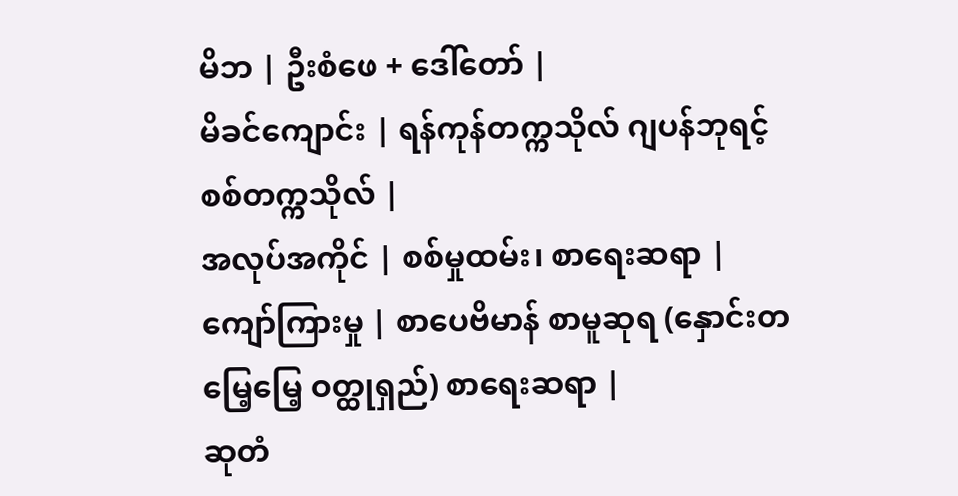မိဘ | ဦးစံဖေ + ဒေါ်တော် |
မိခင်ကျောင်း | ရန်ကုန်တက္ကသိုလ် ဂျပန်ဘုရင့် စစ်တက္ကသိုလ် |
အလုပ်အကိုင် | စစ်မှုထမ်း၊ စာရေးဆရာ |
ကျော်ကြားမှု | စာပေဗိမာန် စာမူဆုရ (နှောင်းတမြေ့မြေ့ ဝတ္ထုရှည်) စာရေးဆရာ |
ဆုတံ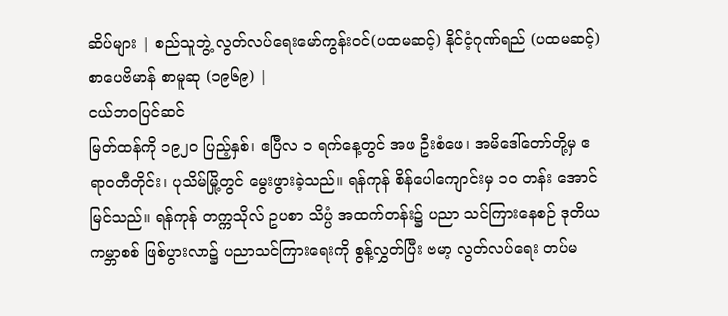ဆိပ်များ | စည်သူဘွဲ့ လွတ်လပ်ရေးမော်ကွန်းဝင်(ပထမဆင့်) နိုင်ငံ့ဂုဏ်ရည် (ပထမဆင့်) စာပေဗိမာန် စာမူဆု (၁၉၆၉) |
ငယ်ဘဝပြင်ဆင်
မြတ်ထန်ကို ၁၉၂ဝ ပြည့်နှစ်၊ ဧပြီလ ၁ ရက်နေ့တွင် အဖ ဦးစံဖေ၊ အမိဒေါ်တော်တို့မှ ဧရာဝတီတိုင်း၊ ပုသိမ်မြို့တွင် မွေးဖွားခဲ့သည်။ ရန်ကုန် စိန်ပေါကျောင်းမှ ၁ဝ တန်း အောင်မြင်သည်။ ရန်ကုန် တက္ကသိုလ် ဥပစာ သိပ္ပံ အထက်တန်း၌ ပညာ သင်ကြားနေစဉ် ဒုတိယ ကမ္ဘာစစ် ဖြစ်ပွားလာ၌ ပညာသင်ကြားရေးကို စွန့်လွှတ်ပြီး ဗမာ့ လွတ်လပ်ရေး တပ်မ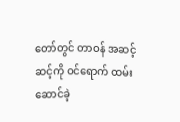တော်တွင် တာဝန် အဆင့်ဆင့်ကို ဝင်ရောက် ထမ်းဆောင်ခဲ့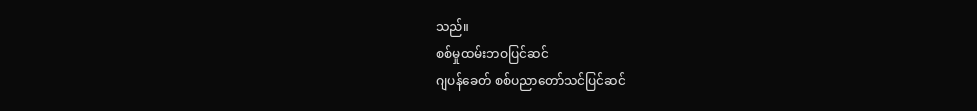သည်။
စစ်မှုထမ်းဘဝပြင်ဆင်
ဂျပန်ခေတ် စစ်ပညာတော်သင်ပြင်ဆင်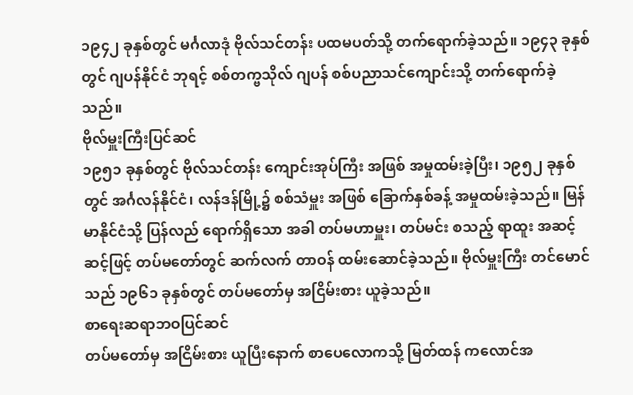၁၉၄၂ ခုနှစ်တွင် မင်္ဂလာဒုံ ဗိုလ်သင်တန်း ပထမပတ်သို့ တက်ရောက်ခဲ့သည်။ ၁၉၄၃ ခုနှစ်တွင် ဂျပန်နိုင်ငံ ဘုရင့် စစ်တက္ဗသိုလ် ဂျပန် စစ်ပညာသင်ကျောင်းသို့ တက်ရောက်ခဲ့သည်။
ဗိုလ်မှူးကြီးပြင်ဆင်
၁၉၅၁ ခုနှစ်တွင် ဗိုလ်သင်တန်း ကျောင်းအုပ်ကြီး အဖြစ် အမှုထမ်းခဲ့ပြီး၊ ၁၉၅၂ ခုနှစ်တွင် အင်္ဂလန်နိုင်ငံ၊ လန်ဒန်မြို့၌ စစ်သံမှူး အဖြစ် ခြောက်နှစ်ခန့် အမှုထမ်းခဲ့သည်။ မြန်မာနိုင်ငံသို့ ပြန်လည် ရောက်ရှိသော အခါ တပ်မဟာမှူး၊ တပ်မင်း စသည့် ရာထူး အဆင့်ဆင့်ဖြင့် တပ်မတော်တွင် ဆက်လက် တာဝန် ထမ်းဆောင်ခဲ့သည်။ ဗိုလ်မှူးကြီး တင်မောင်သည် ၁၉၆၁ ခုနှစ်တွင် တပ်မတော်မှ အငြိမ်းစား ယူခဲ့သည်။
စာရေးဆရာဘဝပြင်ဆင်
တပ်မတော်မှ အငြိမ်းစား ယူပြီးနောက် စာပေလောကသို့ မြတ်ထန် ကလောင်အ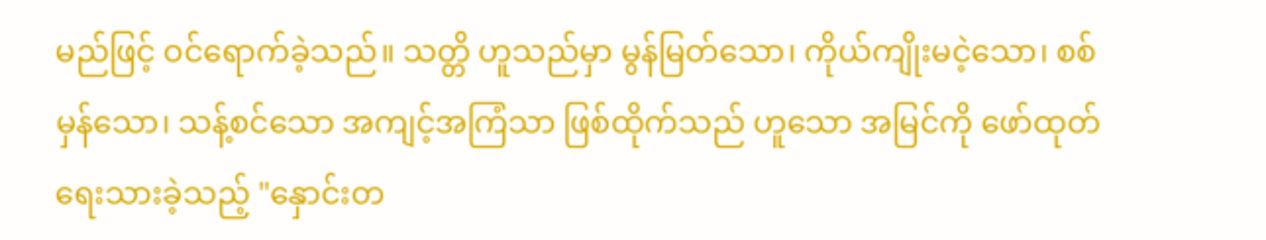မည်ဖြင့် ဝင်ရောက်ခဲ့သည်။ သတ္တိ ဟူသည်မှာ မွန်မြတ်သော၊ ကိုယ်ကျိုးမငဲ့သော၊ စစ်မှန်သော၊ သန့်စင်သော အကျင့်အကြံသာ ဖြစ်ထိုက်သည် ဟူသော အမြင်ကို ဖော်ထုတ် ရေးသားခဲ့သည့် "နှောင်းတ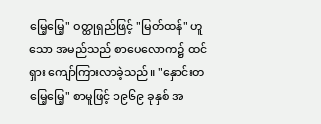မြေ့မြေ့" ဝတ္ထုရှည်ဖြင့် "မြတ်ထန်" ဟူသော အမည်သည် စာပေလောက၌ ထင်ရှား ကျော်ကြားလာခဲ့သည်။ "နှောင်းတမြေ့မြေ့" စာမူဖြင့် ၁၉၆၉ ခုနှစ် အ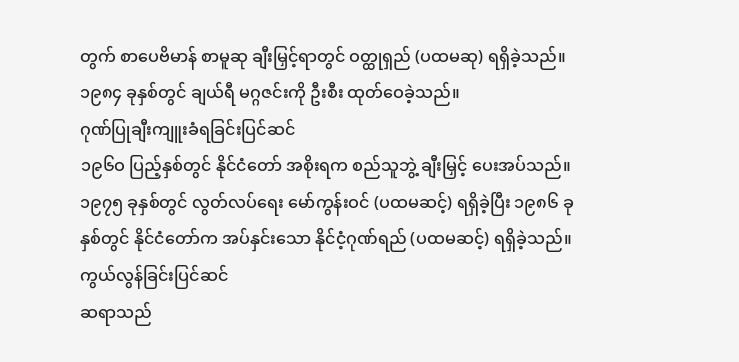တွက် စာပေဗိမာန် စာမူဆု ချီးမြှင့်ရာတွင် ဝတ္ထုရှည် (ပထမဆု) ရရှိခဲ့သည်။ ၁၉၈၄ ခုနှစ်တွင် ချယ်ရီ မဂ္ဂဇင်းကို ဦးစီး ထုတ်ဝေခဲ့သည်။
ဂုဏ်ပြုချီးကျူးခံရခြင်းပြင်ဆင်
၁၉၆ဝ ပြည့်နှစ်တွင် နိုင်ငံတော် အစိုးရက စည်သူဘွဲ့ ချီးမြှင့် ပေးအပ်သည်။ ၁၉၇၅ ခုနှစ်တွင် လွတ်လပ်ရေး မော်ကွန်းဝင် (ပထမဆင့်) ရရှိခဲ့ပြီး ၁၉၈၆ ခုနှစ်တွင် နိုင်ငံတော်က အပ်နှင်းသော နိုင်ငံ့ဂုဏ်ရည် (ပထမဆင့်) ရရှိခဲ့သည်။
ကွယ်လွန်ခြင်းပြင်ဆင်
ဆရာသည်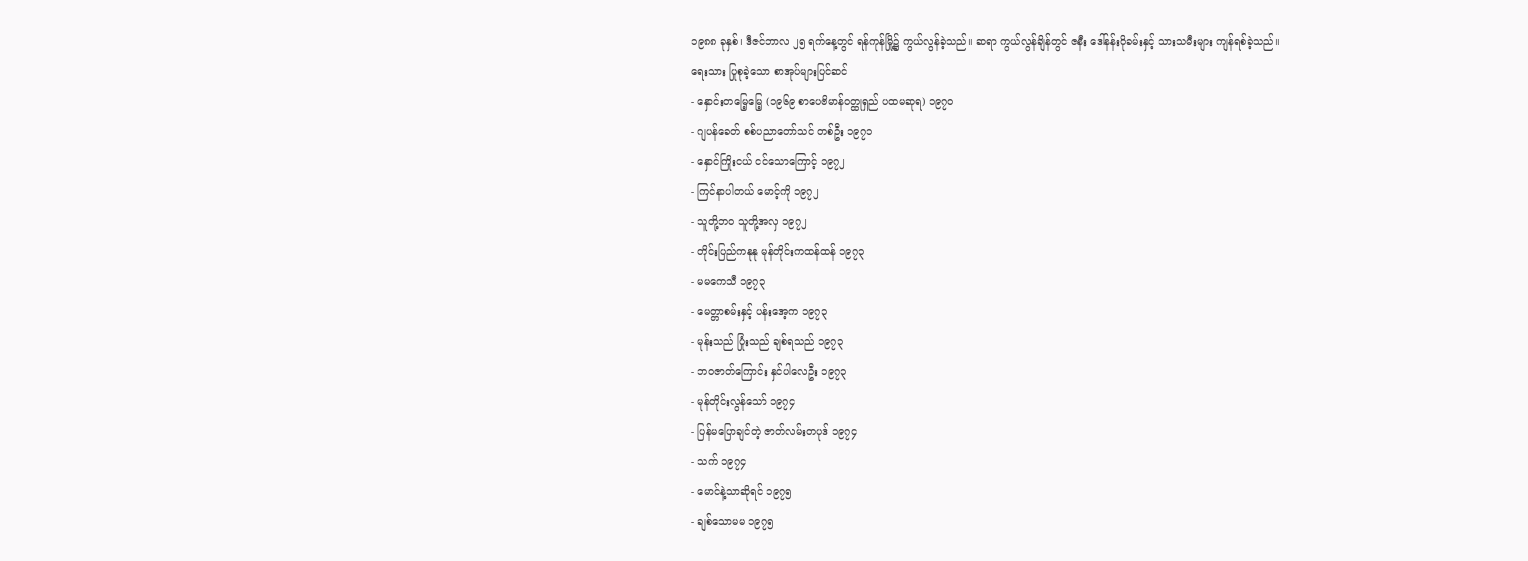၁၉၈၈ ခုနှစ်၊ ဒီဇင်ဘာလ ၂၅ ရက်နေ့တွင် ရန်ကုန်မြို့၌ ကွယ်လွန်ခဲ့သည်။ ဆရာ ကွယ်လွန်ချိန်တွင် ဇနီး ဒေါ်နန်းဝိုခမ်းနှင့် သားသမီးများ ကျန်ရစ်ခဲ့သည်။
ရေးသား ပြုစုခဲ့သော စာအုပ်များပြင်ဆင်
- နှောင်းတမြေ့မြေ့ (၁၉၆၉ စာပေဗိမာန်ဝတ္ထုရှည် ပထမဆုရ) ၁၉၇၀
- ဂျပန်ခေတ် စစ်ပညာတော်သင် တစ်ဦး ၁၉၇၁
- နှောင်ကြိုးငယ် ငင်သောကြောင့် ၁၉၇၂
- ကြင်နာပါတယ် မောင့်ကို ၁၉၇၂
- သူတို့ဘဝ သူတို့အလှ ၁၉၇၂
- တိုင်းပြည်ကနုနု မုန်တိုင်းကထန်ထန် ၁၉၇၃
- မမကေသီ ၁၉၇၃
- မေတ္တာစမ်းနှင့် ပန်းအေ့က ၁၉၇၃
- မုန်းသည် ပြုံးသည် ချစ်ရသည် ၁၉၇၃
- ဘဝဇာတ်ကြောင်း နှင်ပါလေဦး ၁၉၇၃
- မုန်တိုင်းလွန်သော် ၁၉၇၄
- ပြန်မပြောချင်တဲ့ ဇာတ်လမ်းတပုဒ် ၁၉၇၄
- သက် ၁၉၇၄
- မောင်နဲ့သာဆိုရင် ၁၉၇၅
- ချစ်သောမမ ၁၉၇၅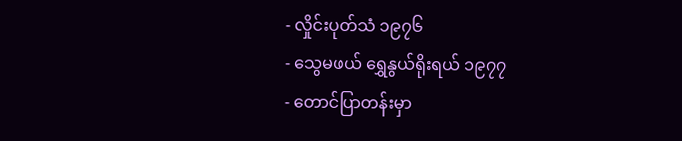- လှိုင်းပုတ်သံ ၁၉၇၆
- သွေမဖယ် ရွှေနွယ်ရိုးရယ် ၁၉၇၇
- တောင်ပြာတန်းမှာ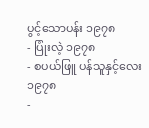ပွင့်သောပန်း ၁၉၇၈
- ပြုံးလဲ့ ၁၉၇၈
- စပယ်ဖြူ ပန်သူနှင့်လေး ၁၉၇၈
-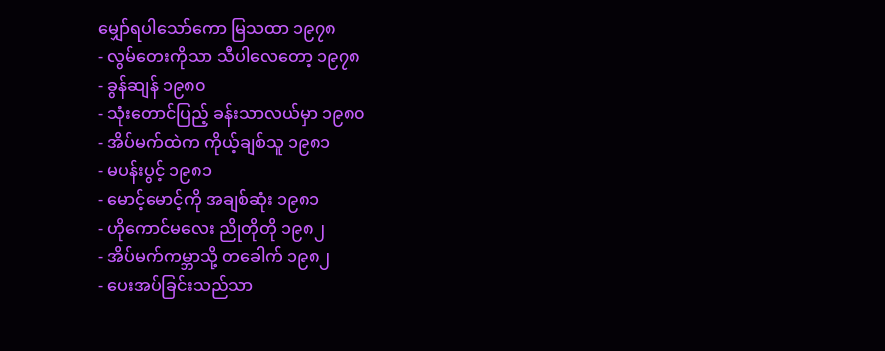မျှော်ရပါသော်ကော မြသထာ ၁၉၇၈
- လွမ်တေးကိုသာ သီပါလေတော့ ၁၉၇၈
- ခွန်ဆျန် ၁၉၈၀
- သုံးတောင်ပြည့် ခန်းသာလယ်မှာ ၁၉၈၀
- အိပ်မက်ထဲက ကိုယ့်ချစ်သူ ၁၉၈၁
- မပန်းပွင့် ၁၉၈၁
- မောင့်မောင့်ကို အချစ်ဆုံး ၁၉၈၁
- ဟိုကောင်မလေး ညိုတိုတို ၁၉၈၂
- အိပ်မက်ကမ္ဘာသို့ တခေါက် ၁၉၈၂
- ပေးအပ်ခြင်းသည်သာ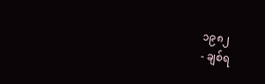၁၉၈၂
- ချစ်ရ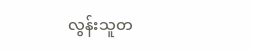လွန်းသူတ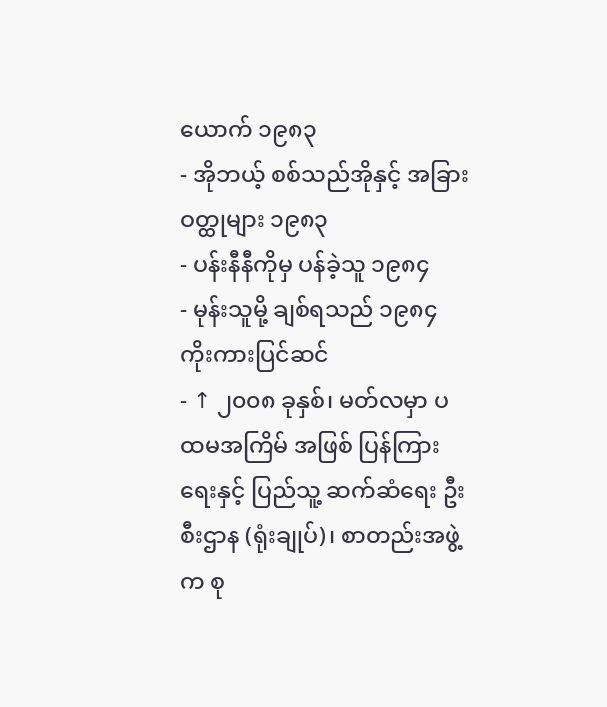ယောက် ၁၉၈၃
- အိုဘယ့် စစ်သည်အိုနှင့် အခြားဝတ္ထုများ ၁၉၈၃
- ပန်းနီနီကိုမှ ပန်ခဲ့သူ ၁၉၈၄
- မုန်းသူမို့ ချစ်ရသည် ၁၉၈၄
ကိုးကားပြင်ဆင်
- ↑ ၂၀၀၈ ခုနှစ်၊ မတ်လမှာ ပထမအကြိမ် အဖြစ် ပြန်ကြားရေးနှင့် ပြည်သူ့ ဆက်ဆံရေး ဦးစီးဌာန (ရုံးချုပ်)၊ စာတည်းအဖွဲ့က စု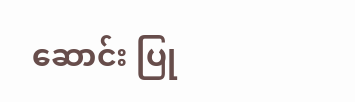ဆောင်း ပြု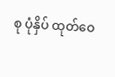စု ပုံနှိပ် ထုတ်ဝေ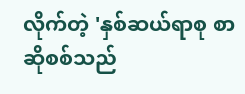လိုက်တဲ့ 'နှစ်ဆယ်ရာစု စာဆိုစစ်သည်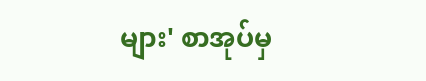များ' စာအုပ်မှ